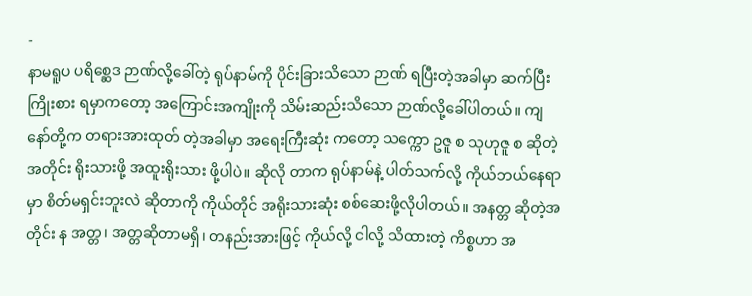-
နာမရူပ ပရိစ္ဆေဒ ဉာဏ်လို့ခေါ်တဲ့ ရုပ်နာမ်ကို ပိုင်းခြားသိသော ဉာဏ် ရပြီးတဲ့အခါမှာ ဆက်ပြီးကြိုးစား ရမှာကတော့ အကြောင်းအကျိုးကို သိမ်းဆည်းသိသော ဉာဏ်လို့ခေါ်ပါတယ်။ ကျနော်တို့က တရားအားထုတ် တဲ့အခါမှာ အရေးကြီးဆုံး ကတော့ သက္ကော ဥဇူ စ သုဟုဇူ စ ဆိုတဲ့အတိုင်း ရိုးသားဖို့ အထူးရိုးသား ဖို့ပါပဲ။ ဆိုလို တာက ရုပ်နာမ်နဲ့ ပါတ်သက်လို့ ကိုယ်ဘယ်နေရာမှာ စိတ်မရှင်းဘူးလဲ ဆိုတာကို ကိုယ်တိုင် အရိုးသားဆုံး စစ်ဆေးဖို့လိုပါတယ်။ အနတ္တ ဆိုတဲ့အတိုင်း န အတ္တ၊ အတ္တဆိုတာမရှိ၊ တနည်းအားဖြင့် ကိုယ်လို့ ငါလို့ သိထားတဲ့ ကိစ္စဟာ အ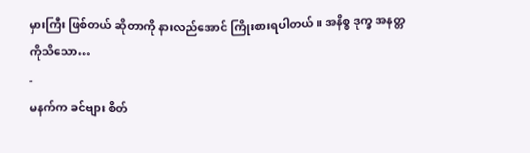မှားကြီး ဖြစ်တယ် ဆိုတာကို နားလည်အောင် ကြိုးစားရပါတယ်။ အနိစ္စ ဒုက္ခ အနတ္တ ကိုသိသော…
-
မနက်က ခင်ဗျား စိတ်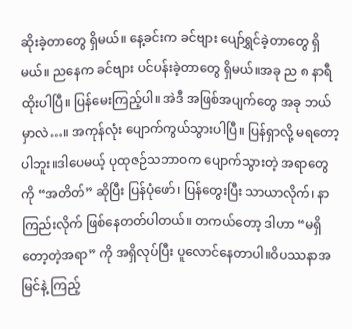ဆိုးခဲ့တာတွေ ရှိမယ်။ နေ့ခင်းက ခင်ဗျား ပျော်ရွှင်ခဲ့တာတွေ ရှိမယ်။ ညနေက ခင်ဗျား ပင်ပန်းခဲ့တာတွေ ရှိမယ်။အခု ည ၈ နာရီ ထိုးပါပြီ။ ပြန်မေးကြည့်ပါ။ အဲဒီ အဖြစ်အပျက်တွေ အခု ဘယ်မှာလဲ…။ အကုန်လုံး ပျောက်ကွယ်သွားပါပြီ။ ပြန်ရှာလို့ မရတော့ပါဘူး။ဒါပေမယ့် ပုထုဇဉ်သဘာဝက ပျောက်သွားတဲ့ အရာတွေကို “အတိတ်” ဆိုပြီး ပြန်ပုံဖော်၊ ပြန်တွေးပြီး သာယာလိုက်၊ နာကြည်းလိုက် ဖြစ်နေတတ်ပါတယ်။ တကယ်တော့ ဒါဟာ “မရှိတော့တဲ့အရာ” ကို အရှိလုပ်ပြီး ပူလောင်နေတာပါ။ဝိပဿနာအမြင်နဲ့ ကြည့်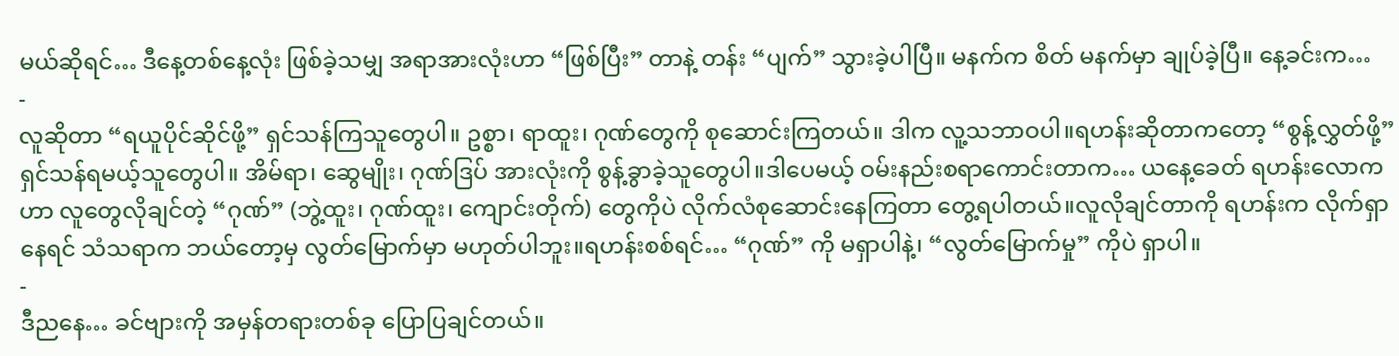မယ်ဆိုရင်… ဒီနေ့တစ်နေ့လုံး ဖြစ်ခဲ့သမျှ အရာအားလုံးဟာ “ဖြစ်ပြီး” တာနဲ့ တန်း “ပျက်” သွားခဲ့ပါပြီ။ မနက်က စိတ် မနက်မှာ ချုပ်ခဲ့ပြီ။ နေ့ခင်းက…
-
လူဆိုတာ “ရယူပိုင်ဆိုင်ဖို့” ရှင်သန်ကြသူတွေပါ။ ဥစ္စာ၊ ရာထူး၊ ဂုဏ်တွေကို စုဆောင်းကြတယ်။ ဒါက လူ့သဘာဝပါ။ရဟန်းဆိုတာကတော့ “စွန့်လွှတ်ဖို့” ရှင်သန်ရမယ့်သူတွေပါ။ အိမ်ရာ၊ ဆွေမျိုး၊ ဂုဏ်ဒြပ် အားလုံးကို စွန့်ခွာခဲ့သူတွေပါ။ဒါပေမယ့် ဝမ်းနည်းစရာကောင်းတာက… ယနေ့ခေတ် ရဟန်းလောကဟာ လူတွေလိုချင်တဲ့ “ဂုဏ်” (ဘွဲ့ထူး၊ ဂုဏ်ထူး၊ ကျောင်းတိုက်) တွေကိုပဲ လိုက်လံစုဆောင်းနေကြတာ တွေ့ရပါတယ်။လူလိုချင်တာကို ရဟန်းက လိုက်ရှာနေရင် သံသရာက ဘယ်တော့မှ လွတ်မြောက်မှာ မဟုတ်ပါဘူး။ရဟန်းစစ်ရင်… “ဂုဏ်” ကို မရှာပါနဲ့၊ “လွတ်မြောက်မှု” ကိုပဲ ရှာပါ။
-
ဒီညနေ… ခင်ဗျားကို အမှန်တရားတစ်ခု ပြောပြချင်တယ်။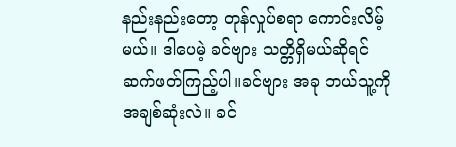နည်းနည်းတော့ တုန်လှုပ်စရာ ကောင်းလိမ့်မယ်။ ဒါပေမဲ့ ခင်ဗျား သတ္တိရှိမယ်ဆိုရင် ဆက်ဖတ်ကြည့်ပါ။ခင်ဗျား အခု ဘယ်သူ့ကို အချစ်ဆုံးလဲ။ ခင်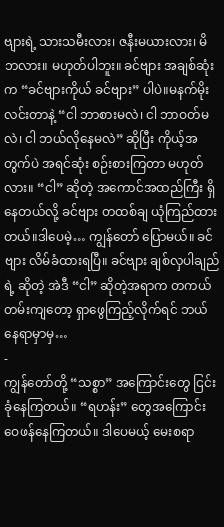ဗျားရဲ့ သားသမီးလား၊ ဇနီးမယားလား၊ မိဘလား။ မဟုတ်ပါဘူး။ ခင်ဗျား အချစ်ဆုံးက “ခင်ဗျားကိုယ် ခင်ဗျား” ပါပဲ။မနက်မိုးလင်းတာနဲ့ “ငါ ဘာစားမလဲ၊ ငါ ဘာဝတ်မလဲ၊ ငါ ဘယ်လိုနေမလဲ” ဆိုပြီး ကိုယ့်အတွက်ပဲ အရင်ဆုံး စဉ်းစားကြတာ မဟုတ်လား။ “ငါ” ဆိုတဲ့ အကောင်အထည်ကြီး ရှိနေတယ်လို့ ခင်ဗျား တထစ်ချ ယုံကြည်ထားတယ်။ဒါပေမဲ့… ကျွန်တော် ပြောမယ်။ ခင်ဗျား လိမ်ခံထားရပြီ။ ခင်ဗျား ချစ်လှပါချည်ရဲ့ ဆိုတဲ့ အဲဒီ “ငါ” ဆိုတဲ့အရာက တကယ်တမ်းကျတော့ ရှာဖွေကြည့်လိုက်ရင် ဘယ်နေရာမှာမှ…
-
ကျွန်တော်တို့ “သစ္စာ” အကြောင်းတွေ ငြင်းခုံနေကြတယ်။ “ရဟန်း” တွေအကြောင်း ဝေဖန်နေကြတယ်။ ဒါပေမယ့် မေးစရာ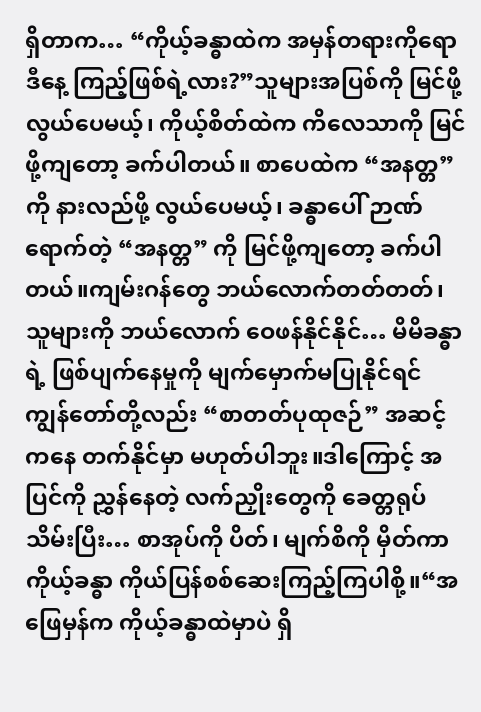ရှိတာက… “ကိုယ့်ခန္ဓာထဲက အမှန်တရားကိုရော ဒီနေ့ ကြည့်ဖြစ်ရဲ့လား?”သူများအပြစ်ကို မြင်ဖို့လွယ်ပေမယ့်၊ ကိုယ့်စိတ်ထဲက ကိလေသာကို မြင်ဖို့ကျတော့ ခက်ပါတယ်။ စာပေထဲက “အနတ္တ” ကို နားလည်ဖို့ လွယ်ပေမယ့်၊ ခန္ဓာပေါ် ဉာဏ်ရောက်တဲ့ “အနတ္တ” ကို မြင်ဖို့ကျတော့ ခက်ပါတယ်။ကျမ်းဂန်တွေ ဘယ်လောက်တတ်တတ်၊ သူများကို ဘယ်လောက် ဝေဖန်နိုင်နိုင်… မိမိခန္ဓာရဲ့ ဖြစ်ပျက်နေမှုကို မျက်မှောက်မပြုနိုင်ရင် ကျွန်တော်တို့လည်း “စာတတ်ပုထုဇဉ်” အဆင့်ကနေ တက်နိုင်မှာ မဟုတ်ပါဘူး။ဒါကြောင့် အပြင်ကို ညွှန်နေတဲ့ လက်ညှိုးတွေကို ခေတ္တရုပ်သိမ်းပြီး… စာအုပ်ကို ပိတ်၊ မျက်စိကို မှိတ်ကာ ကိုယ့်ခန္ဓာ ကိုယ်ပြန်စစ်ဆေးကြည့်ကြပါစို့။“အဖြေမှန်က ကိုယ့်ခန္ဓာထဲမှာပဲ ရှိ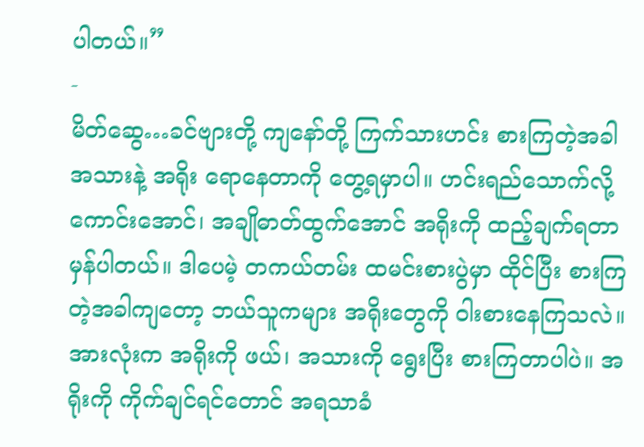ပါတယ်။”
-
မိတ်ဆွေ…ခင်ဗျားတို့ ကျနော်တို့ ကြက်သားဟင်း စားကြတဲ့အခါ အသားနဲ့ အရိုး ရောနေတာကို တွေ့ရမှာပါ။ ဟင်းရည်သောက်လို့ ကောင်းအောင်၊ အချိုဓာတ်ထွက်အောင် အရိုးကို ထည့်ချက်ရတာ မှန်ပါတယ်။ ဒါပေမဲ့ တကယ်တမ်း ထမင်းစားပွဲမှာ ထိုင်ပြီး စားကြတဲ့အခါကျတော့ ဘယ်သူကများ အရိုးတွေကို ဝါးစားနေကြသလဲ။ အားလုံးက အရိုးကို ဖယ်၊ အသားကို ရွေးပြီး စားကြတာပါပဲ။ အရိုးကို ကိုက်ချင်ရင်တောင် အရသာခံ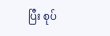ပြီး စုပ်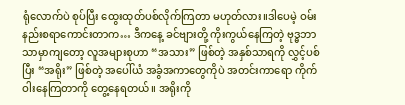ရုံလောက်ပဲ စုပ်ပြီး ထွေးထုတ်ပစ်လိုက်ကြတာ မဟုတ်လား။ဒါပေမဲ့ ဝမ်းနည်းစရာကောင်းတာက… ဒီကနေ့ ခင်ဗျားတို့ ကိုးကွယ်နေကြတဲ့ ဗုဒ္ဓဘာသာမှာကျတော့ လူအများစုဟာ “အသား” ဖြစ်တဲ့ အနှစ်သာရကို လွှင့်ပစ်ပြီး “အရိုး” ဖြစ်တဲ့ အပေါ်ယံ အခွံအကာတွေကိုပဲ အတင်းကာရော ကိုက်ဝါးနေကြတာကို တွေ့နေရတယ်။ အရိုးကို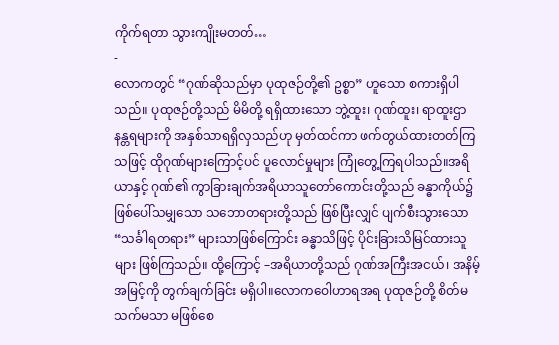ကိုက်ရတာ သွားကျိုးမတတ်…
-
လောကတွင် “ဂုဏ်ဆိုသည်မှာ ပုထုဇဉ်တို့၏ ဥစ္စာ” ဟူသော စကားရှိပါသည်။ ပုထုဇဉ်တို့သည် မိမိတို့ ရရှိထားသော ဘွဲ့ထူး၊ ဂုဏ်ထူး၊ ရာထူးဌာနန္တရများကို အနှစ်သာရရှိလှသည်ဟု မှတ်ထင်ကာ ဖက်တွယ်ထားတတ်ကြသဖြင့် ထိုဂုဏ်များကြောင့်ပင် ပူလောင်မှုများ ကြုံတွေ့ကြရပါသည်။အရိယာနှင့် ဂုဏ်၏ ကွာခြားချက်အရိယာသူတော်ကောင်းတို့သည် ခန္ဓာကိုယ်၌ ဖြစ်ပေါ်သမျှသော သဘောတရားတို့သည် ဖြစ်ပြီးလျှင် ပျက်စီးသွားသော “သင်္ခါရတရား” များသာဖြစ်ကြောင်း ခန္ဓာသိဖြင့် ပိုင်းခြားသိမြင်ထားသူများ ဖြစ်ကြသည်။ ထို့ကြောင့် –အရိယာတို့သည် ဂုဏ်အကြီးအငယ်၊ အနိမ့်အမြင့်ကို တွက်ချက်ခြင်း မရှိပါ။လောကဝေါဟာရအရ ပုထုဇဉ်တို့ စိတ်မသက်မသာ မဖြစ်စေ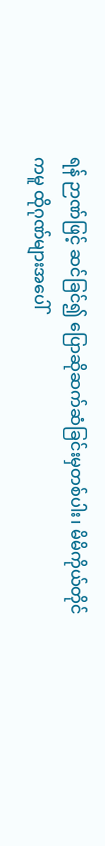ရန် ဉာဏ်ဖြင့် ဆင်ခြင်၍ ပြောဆိုဆက်ဆံခြင်းမှတစ်ပါး၊ မိမိကိုယ်တိုင်ကမူ ထိုဂုဏ်များအပေါ်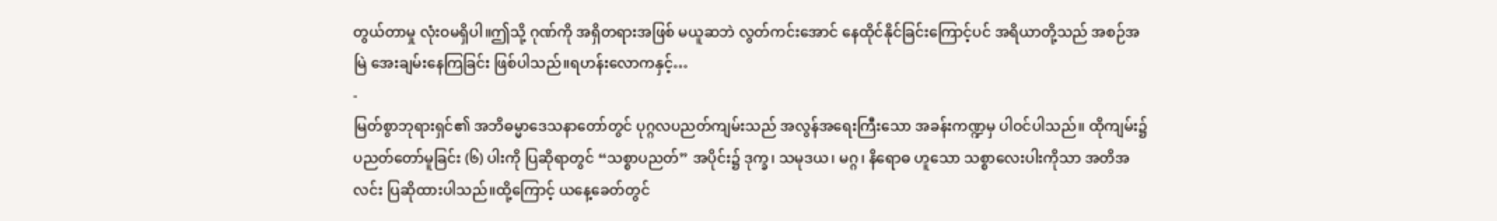တွယ်တာမှု လုံးဝမရှိပါ။ဤသို့ ဂုဏ်ကို အရှိတရားအဖြစ် မယူဆဘဲ လွတ်ကင်းအောင် နေထိုင်နိုင်ခြင်းကြောင့်ပင် အရိယာတို့သည် အစဉ်အမြဲ အေးချမ်းနေကြခြင်း ဖြစ်ပါသည်။ရဟန်းလောကနှင့်…
-
မြတ်စွာဘုရားရှင်၏ အဘိဓမ္မာဒေသနာတော်တွင် ပုဂ္ဂလပညတ်ကျမ်းသည် အလွန်အရေးကြီးသော အခန်းကဏ္ဍမှ ပါဝင်ပါသည်။ ထိုကျမ်း၌ ပညတ်တော်မူခြင်း (၆) ပါးကို ပြဆိုရာတွင် “သစ္စာပညတ်” အပိုင်း၌ ဒုက္ခ၊ သမုဒယ၊ မဂ္ဂ၊ နိရောဓ ဟူသော သစ္စာလေးပါးကိုသာ အတိအလင်း ပြဆိုထားပါသည်။ထို့ကြောင့် ယနေ့ခေတ်တွင်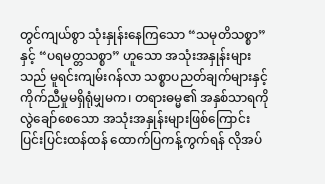တွင်ကျယ်စွာ သုံးနှုန်းနေကြသော “သမုတိသစ္စာ” နှင့် “ပရမတ္တသစ္စာ” ဟူသော အသုံးအနှုန်းများသည် မူရင်းကျမ်းဂန်လာ သစ္စာပညတ်ချက်များနှင့် ကိုက်ညီမှုမရှိရုံမျှမက၊ တရားဓမ္မ၏ အနှစ်သာရကို လွဲချော်စေသော အသုံးအနှုန်းများဖြစ်ကြောင်း ပြင်းပြင်းထန်ထန် ထောက်ပြကန့်ကွက်ရန် လိုအပ်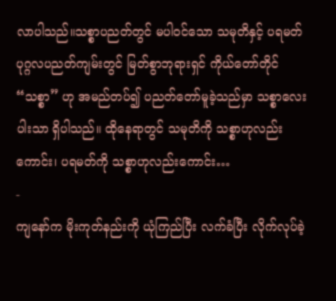လာပါသည်။သစ္စာပညတ်တွင် မပါဝင်သော သမုတိနှင့် ပရမတ်ပုဂ္ဂလပညတ်ကျမ်းတွင် မြတ်စွာဘုရားရှင် ကိုယ်တော်တိုင် “သစ္စာ” ဟု အမည်တပ်၍ ပညတ်တော်မူခဲ့သည်မှာ သစ္စာလေးပါးသာ ရှိပါသည်။ ထိုနေရာတွင် သမုတိကို သစ္စာဟုလည်းကောင်း၊ ပရမတ်ကို သစ္စာဟုလည်းကောင်း…
-
ကျနော်က မိုးကုတ်နည်းကို ယုံကြည်ပြီး လက်ခံပြီး လိုက်လုပ်ခဲ့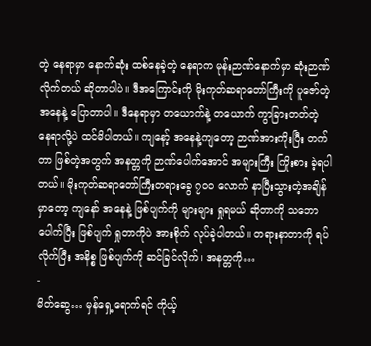တဲ့ နေရာမှာ နောက်ဆုံး ထစ်နေခဲ့တဲ့ နေရာက မုန်းဉာဏ်နောက်မှာ ဆုံးဉာဏ် လိုက်တယ် ဆိုတာပါပဲ။ ဒီအကြောင်းကို မိုးကုတ်ဆရာတော်ကြီးကို ပူဇော်တဲ့ အနေနဲ့ ပြောတာပါ။ ဒီနေရာမှာ တယောက်နဲ့ တယောက် ကွာခြားတတ်တဲ့ နေရာလို့ပဲ ထင်မိပါတယ်။ ကျနော့် အနေနဲ့ကျတော့ ဉာဏ်အားကိုးပြီး တက်တာ ဖြစ်တဲ့အတွက် အနတ္တကို ဉာဏ်ပေါက်အောင် အများကြီး ကြိုးစား ခဲ့ရပါတယ်။ မိုးကုတ်ဆရာတော်ကြီးတရားခွေ ၇၀၀ လောက် နာပြီးသွားတဲ့အချိန်မှာတော့ ကျနော် အနေနဲ့ ဖြစ်ပျက်ကို များများ ရှုရမယ် ဆိုတာကို သဘောပေါက်ပြီး ဖြစ်ပျက် ရှုတာကိုပဲ အားစိုက် လုပ်ခဲ့ပါတယ်။ တရားနာတာကို ရပ်လိုက်ပြီး အနိစ္စ ဖြစ်ပျက်ကို ဆင်ခြင်လိုက်၊ အနတ္တကို…
-
မိတ်ဆွေ… မှန်ရှေ့ရောက်ရင် ကိုယ့်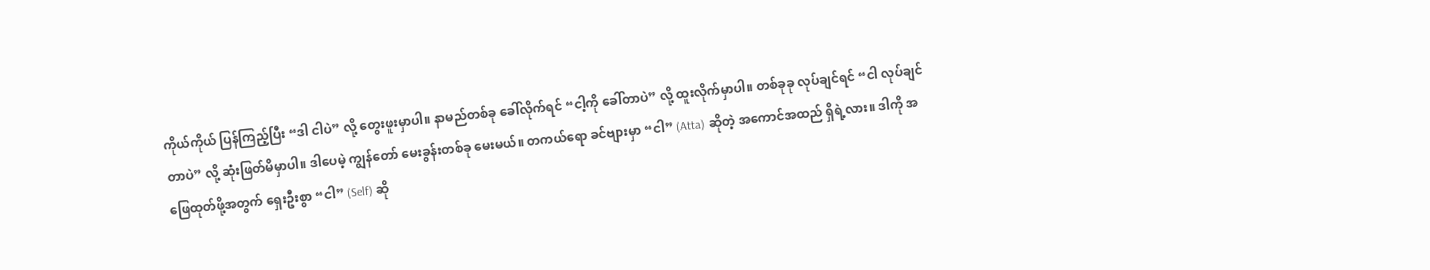ကိုယ်ကိုယ် ပြန်ကြည့်ပြီး “ဒါ ငါပဲ” လို့ တွေးဖူးမှာပါ။ နာမည်တစ်ခု ခေါ်လိုက်ရင် “ငါ့ကို ခေါ်တာပဲ” လို့ ထူးလိုက်မှာပါ။ တစ်ခုခု လုပ်ချင်ရင် “ငါ လုပ်ချင်တာပဲ” လို့ ဆုံးဖြတ်မိမှာပါ။ ဒါပေမဲ့ ကျွန်တော် မေးခွန်းတစ်ခု မေးမယ်။ တကယ်ရော ခင်ဗျားမှာ “ငါ” (Atta) ဆိုတဲ့ အကောင်အထည် ရှိရဲ့လား။ ဒါကို အဖြေထုတ်ဖို့အတွက် ရှေးဦးစွာ “ငါ” (Self) ဆို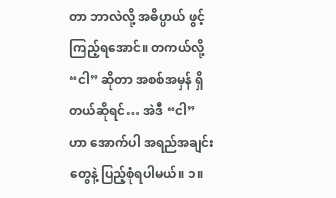တာ ဘာလဲလို့ အဓိပ္ပာယ် ဖွင့်ကြည့်ရအောင်။ တကယ်လို့ “ငါ” ဆိုတာ အစစ်အမှန် ရှိတယ်ဆိုရင်… အဲဒီ “ငါ” ဟာ အောက်ပါ အရည်အချင်းတွေနဲ့ ပြည့်စုံရပါမယ်။ ၁။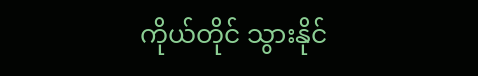ကိုယ်တိုင် သွားနိုင်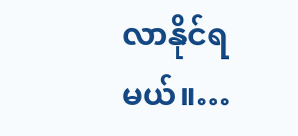လာနိုင်ရမယ်။…